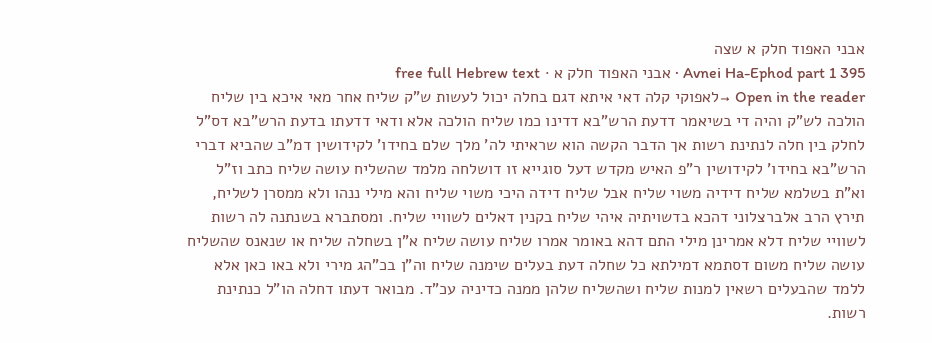אבני האפוד חלק א שצה
Avnei Ha-Ephod part 1 395 · אבני האפוד חלק א · free full Hebrew text
Open in the reader →לאפוקי קלה דאי איתא דגם בחלה יכול לעשות ש"ק שליח אחר מאי איכא בין שליח הולכה לש"ק והיה די בשיאמר דדעת הרש"בא דדינו כמו שליח הולכה אלא ודאי דדעתו בדעת הרש"בא דס"ל לחלק בין חלה לנתינת רשות אך הדבר הקשה הוא שראיתי לה' מלך שלם בחידו' לקידושין דמ"ב שהביא דברי הרש"בא בחידו' לקידושין ר"פ האיש מקדש דעל סוגייא זו דושלחה מלמד שהשליח עושה שליח כתב וז"ל וא"ת בשלמא שליח דידיה משוי שליח אבל שליח דידה היכי משוי שליח והא מילי ננהו ולא ממסרן לשליח, תירץ הרב אלברצלוני דהכא בדשויתיה איהי שליח בקנין דאלים לשוויי שליח. ומסתברא בשנתנה לה רשות לשוויי שליח דלא אמרינן מילי התם דהא באומר אמרו שליח עושה שליח א"ן בשחלה שליח או שנאנס שהשליח עושה שליח משום דסתמא דמילתא כל שחלה דעת בעלים שימנה שליח וה"ן בכ"הג מירי ולא באו כאן אלא ללמד שהבעלים רשאין למנות שליח ושהשליח שלהן ממנה כדיניה עכ"ד. מבואר דעתו דחלה הו"ל כנתינת רשות.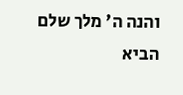והנה ה' מלך שלם הביא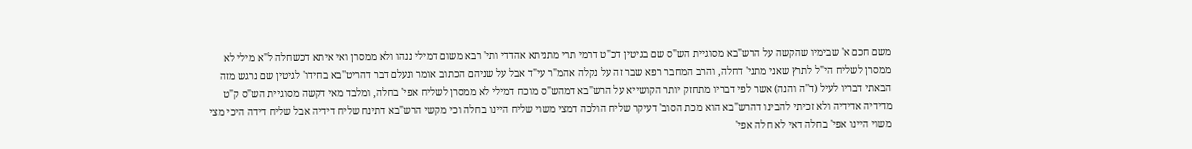משם חכם א' שבימיו שהקשה על הרש"בא מסוגיית הש"ס שם בגיטין דכ"ט דרמי תרי מתניתא אהדדי ותי' רבא משום דמילי ננהו ולא ממסרן ואי איתא דכשחלה ל"א מילי לא ממסרן לשליח הי"ל לתרץ שאני מתני' דחלה, והרב המחבר רפא שבר זה על נקלה אהמ"ר עי"ד אבל על שניהם הכתוב אומר ונעלם דבר דהריט''בא בחידו' לגיטין שם נרגש מזה הבאתי דבריו לעיל (ד''ה והנה) אשר לפי דבריו מתחזק יותר הקושייא על הרש"בא דמהש"ס מוכח דמילי לא ממסרן לשליח אפי' בחלה, ומלבד מאי דקשה מסוגיית הש"ס ק"ט מדידיה אדידיה ולא זכיתי להבינו דהרש"בא הוא מכת הסוב' דעיקר שליח הולכה דמצי משוי שליח היינו בחלה וכי מקשי הרש"בא דתינח שליח דידיה אבל שליח דידה היכי מצי משוי היינו אפי' בחלה דאי לא חלה אפי'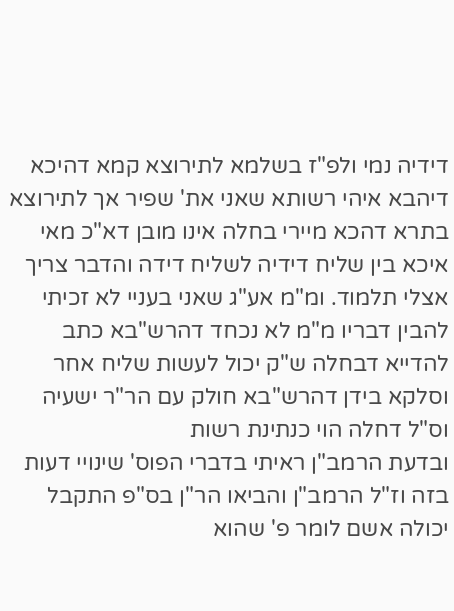דידיה נמי ולפ"ז בשלמא לתירוצא קמא דהיכא דיהבא איהי רשותא שאני את' שפיר אך לתירוצא בתרא דהכא מיירי בחלה אינו מובן דא"כ מאי איכא בין שליח דידיה לשליח דידה והדבר צריך אצלי תלמוד. ומ"מ אע"ג שאני בעניי לא זכיתי להבין דבריו מ"מ לא נכחד דהרש"בא כתב להדייא דבחלה ש"ק יכול לעשות שליח אחר וסלקא בידן דהרש"בא חולק עם הר"ר ישעיה וס"ל דחלה הוי כנתינת רשות
ובדעת הרמב"ן ראיתי בדברי הפוס' שינויי דעות בזה וז"ל הרמב"ן והביאו הר"ן בס"פ התקבל יכולה אשם לומר פ' שהוא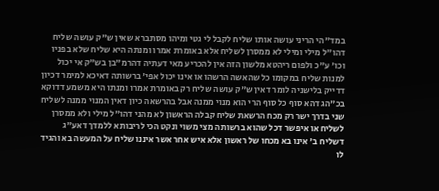במד"הי הריני עושה אותו שליח לקבל לי גטי ומיהו מסתברא שאין ש"ק עושה שליח דהו"ל מילי ומילי לא ממסרן לשליח אלא באומרת אמרו ומנתה היא שליח שלא בפניו וכו' ע"כ ולפום ריהטא מלשון הזה אין להכריע מאי דעתיה דהרמ"בן בש"ק אי יכול למנות שליח במקומו כל שהאשה הרשהו או אינו יכול אפי' ברשותה דאיכא למימר דכיון דדייק בלישניה לומר דאין ש"ק עושה שליח רק באומרת אמרו ומנתו היא משמע דדוקא בכ"הג דהא סוף כל סוף הרי הוא מנוי ממנה אבל בהרשאה כיון דאין המנוי ממנה לשליח שני בדרך ישר רק מכח הרשאת שליח קבלה הראשון לא מהני דהו"ל מילי ולא ממסרן לשליח או איפשר דכל שהוא ברשותה מצי משוי ונקט הכי לריבותא ללמדך דאע"ג דשליח ב' אינו בא מכחו של ראשון אלא איש אחר אשר איננו שליח על המעשה בא והגיד לו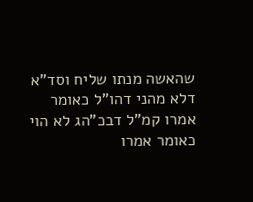שהאשה מנתו שליח וסד"א דלא מהני דהו"ל כאומר אמרו קמ"ל דבכ"הג לא הוי כאומר אמרו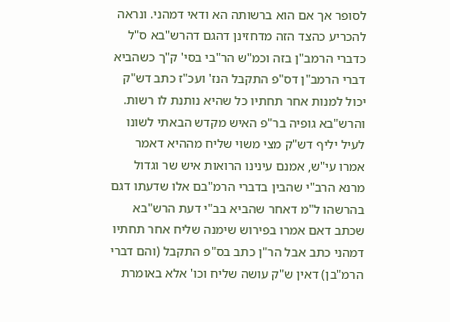לסופר אך אם הוא ברשותה הא ודאי דמהני. ונראה להכריע כהצד הזה מדחזינן דהגם דהרש"בא ס"ל כדברי הרמב"ן בזה וכמ"ש הר"בי בסי' ק"ך כשהביא דברי הרמב"ן דס"פ התקבל הנז' ועכ"ז כתב דש"ק יכול למנות אחר תחתיו כל שהיא נותנת לו רשות. והרש"בא גופיה בר"פ האיש מקדש הבאתי לשונו לעיל יליף דש"ק מצי משוי שליח מההיא דאמר אמרו עי"ש, אמנם עינינו הרואות איש שר וגדול מרנא הרב"י שהבין בדברי הרמ"בם אלו שדעתו דגם בהרשהו ל"מ דאחר שהביא בב"י דעת הרש"בא שכתב דאם אמרו בפירוש שימנה שליח אחר תחתיו דמהני כתב אבל הר"ן כתב בס"פ התקבל (והם דברי הרמ"בן) דאין ש"ק עושה שליח וכו' אלא באומרת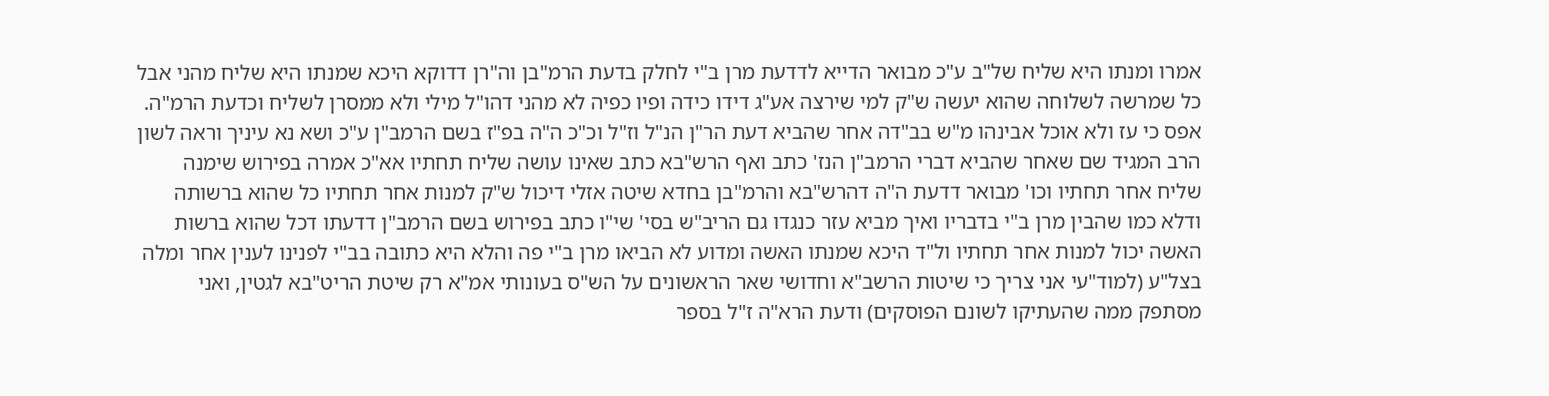אמרו ומנתו היא שליח של"ב ע"כ מבואר הדייא לדדעת מרן ב"י לחלק בדעת הרמ"בן וה"רן דדוקא היכא שמנתו היא שליח מהני אבל כל שמרשה לשלוחה שהוא יעשה ש"ק למי שירצה אע"ג דידו כידה ופיו כפיה לא מהני דהו"ל מילי ולא ממסרן לשליח וכדעת הרמ"ה. אפס כי עז ולא אוכל אבינהו מ"ש בב"דה אחר שהביא דעת הר"ן הנ"ל וז"ל וכ"כ ה"ה בפ"ז בשם הרמב"ן ע"כ ושא נא עיניך וראה לשון הרב המגיד שם שאחר שהביא דברי הרמב"ן הנז' כתב ואף הרש"בא כתב שאינו עושה שליח תחתיו אא"כ אמרה בפירוש שימנה שליח אחר תחתיו וכו' מבואר דדעת ה"ה דהרש"בא והרמ"בן בחדא שיטה אזלי דיכול ש"ק למנות אחר תחתיו כל שהוא ברשותה ודלא כמו שהבין מרן ב"י בדבריו ואיך מביא עזר כנגדו גם הריב"ש בסי' שי"ו כתב בפירוש בשם הרמב"ן דדעתו דכל שהוא ברשות האשה יכול למנות אחר תחתיו ול"ד היכא שמנתו האשה ומדוע לא הביאו מרן ב"י פה והלא היא כתובה בב"י לפנינו לענין אחר ומלה בצל"ע (למוד"עי אני צריך כי שיטות הרשב"א וחדושי שאר הראשונים על הש"ס בעונותי אמ"א רק שיטת הריט"בא לגטין, ואני מסתפק ממה שהעתיקו לשונם הפוסקים) ודעת הרא"ה ז"ל בספר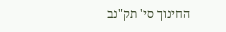החינוך סי' תק"נב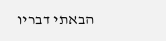הבאתי דבריו